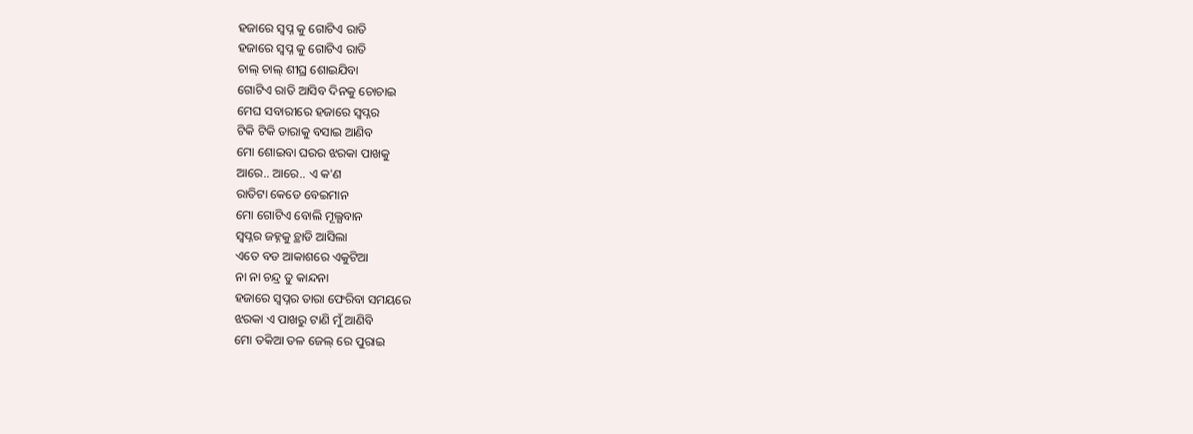ହଜାରେ ସ୍ବପ୍ନ କୁ ଗୋଟିଏ ରାତି
ହଜାରେ ସ୍ବପ୍ନ କୁ ଗୋଟିଏ ରାତି
ଚାଲ୍ ଚାଲ୍ ଶୀଘ୍ର ଶୋଇଯିବା
ଗୋଟିଏ ରାତି ଆସିବ ଦିନକୁ ଚୋଚାଇ
ମେଘ ସବାରୀରେ ହଜାରେ ସ୍ବପ୍ନର
ଟିକି ଟିକି ତାରାକୁ ବସାଇ ଆଣିବ
ମୋ ଶୋଇବା ଘରର ଝରକା ପାଖକୁ
ଆରେ.. ଆରେ.. ଏ କ'ଣ
ରାତିଟା କେଡେ ବେଇମାନ
ମୋ ଗୋଟିଏ ବୋଲି ମୂଲ୍ଯବାନ
ସ୍ବପ୍ନର ଜହ୍ନକୁ ଚ୍ଥାଡି ଆସିଲା
ଏତେ ବଡ ଆକାଶରେ ଏକୁଟିଆ
ନା ନା ଚନ୍ଦ୍ର ତୁ କାନ୍ଦନା
ହଜାରେ ସ୍ବପ୍ନର ତାରା ଫେରିବା ସମୟରେ
ଝରକା ଏ ପାଖରୁ ଟାଣି ମୁଁ ଆଣିବି
ମୋ ତକିଆ ତଳ ଜେଲ୍ ରେ ପୁରାଇ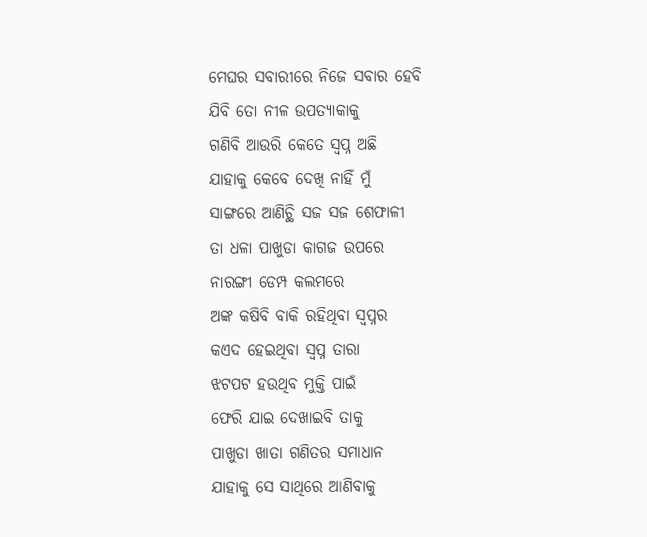ମେଘର ସବାରୀରେ ନିଜେ ସବାର ହେବି
ଯିବି ତୋ ନୀଳ ଉପତ୍ଯାକାକୁ
ଗଣିବି ଆଉରି କେତେ ସ୍ବପ୍ନ ଅଛି
ଯାହାକୁ କେବେ ଦେଖି ନାହିଁ ମୁଁ
ସାଙ୍ଗରେ ଆଣିଚ୍ଥି ସଜ ସଜ ଶେଫାଳୀ
ତା ଧଳା ପାଖୁଡା କାଗଜ ଉପରେ
ନାରଙ୍ଗୀ ଡେମ୍ପ କଲମରେ
ଅଙ୍କ କଷିବି ବାକି ରହିଥିବା ସ୍ବପ୍ନର
କଏଦ ହେଇଥିବା ସ୍ବପ୍ନ ତାରା
ଝଟପଟ ହଉଥିବ ମୁକ୍ତି ପାଇଁ
ଫେରି ଯାଇ ଦେଖାଇବି ତାକୁ
ପାଖୁଡା ଖାତା ଗଣିତର ସମାଧାନ
ଯାହାକୁ ସେ ସାଥିରେ ଆଣିବାକୁ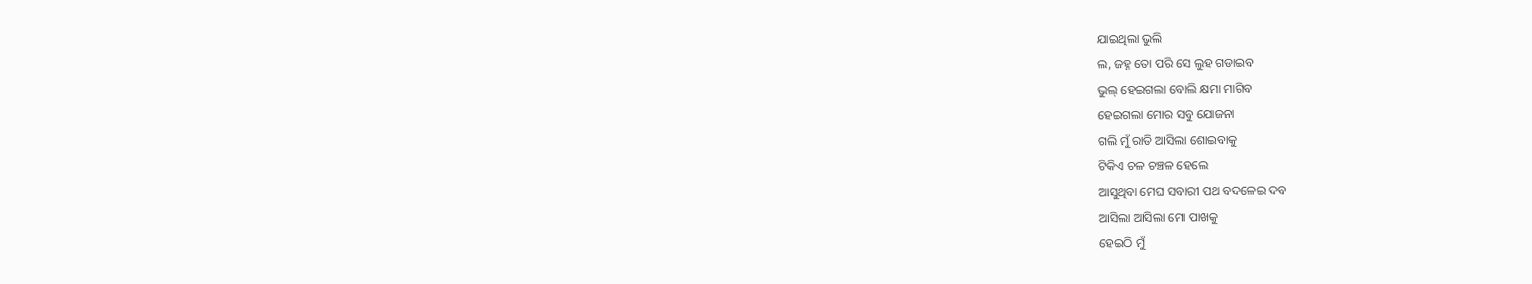ଯାଇଥିଲା ଭୁଲି
ଲ, ଜହ୍ନ ତୋ ପରି ସେ ଲୁହ ଗଡାଇବ
ଭୁଲ୍ ହେଇଗଲା ବୋଲି କ୍ଷମା ମାଗିବ
ହେଇଗଲା ମୋର ସବୁ ଯୋଜନା
ଗଲି ମୁଁ ରାତି ଆସିଲା ଶୋଇବାକୁ
ଟିକିଏ ଚଳ ଚଞ୍ଚଳ ହେଲେ
ଆସୁଥିବା ମେଘ ସବାରୀ ପଥ ବଦଳେଇ ଦବ
ଆସିଲା ଆସିଲା ମୋ ପାଖକୁ
ହେଇଠି ମୁଁ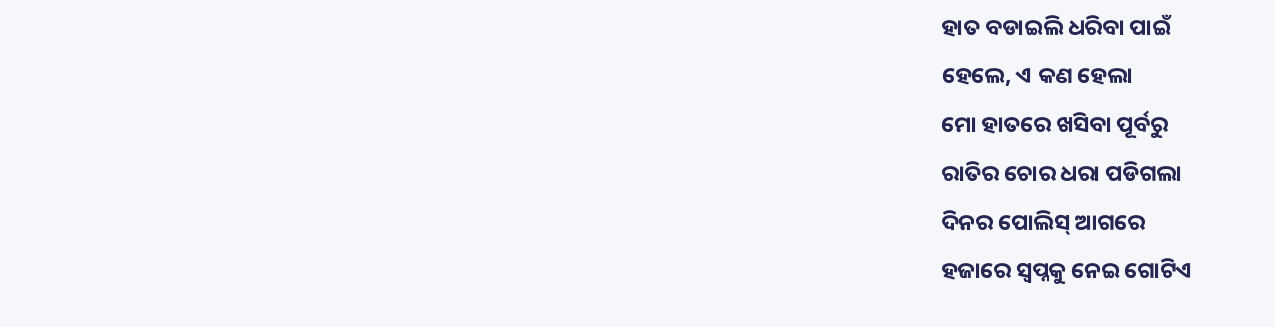ହାତ ବଡାଇଲି ଧରିବା ପାଇଁ
ହେଲେ, ଏ କଣ ହେଲା
ମୋ ହାତରେ ଖସିବା ପୂର୍ବରୁ
ରାତିର ଚୋର ଧରା ପଡିଗଲା
ଦିନର ପୋଲିସ୍ ଆଗରେ
ହଜାରେ ସ୍ବପ୍ନକୁ ନେଇ ଗୋଟିଏ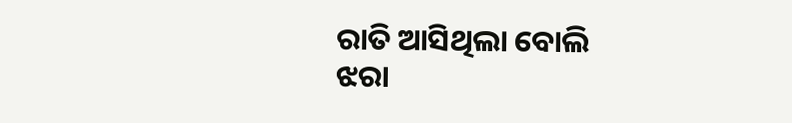ରାତି ଆସିଥିଲା ବୋଲି
ଝରା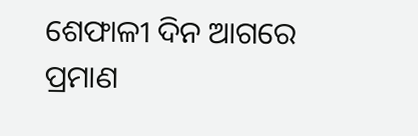ଶେଫାଳୀ ଦିନ ଆଗରେ ପ୍ରମାଣ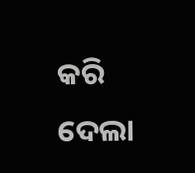କରି ଦେଲା